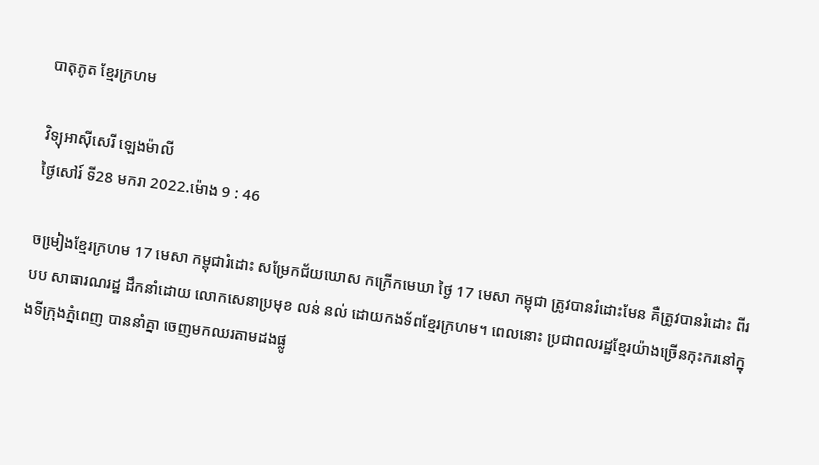បាតុភូត ខែ្មរក្រហម

វិទ្យុអាស៊ីសេរី ឡេងម៉ាលី
ថ្ងៃសៅរ៍ ទី28 មករា 2022.ម៉ោង 9 : 46

ចមៀ្រងខែ្មរក្រហម 17 មេសា កម្ពុជារំដោះ សម្រែកជ័យឃោស កក្រើកមេឃា ថៃ្ង 17 មេសា កម្ពុជា ត្រូវបានរំដោះមែន គឺត្រូវបានរំដោះ ពីរបប សាធារណរដ្ឋ ដឹកនាំដោយ លោកសេនាប្រមុខ លន់ នល់ ដោយកងទ័ពខែ្មរក្រហម។ ពេលនោះ ប្រជាពលរដ្ឋខែ្មរយ៉ាងច្រើនកុះករនៅក្នុងទីក្រុងភ្នំពេញ បាននាំគ្នា ចេញមកឈរតាមដងផ្លូ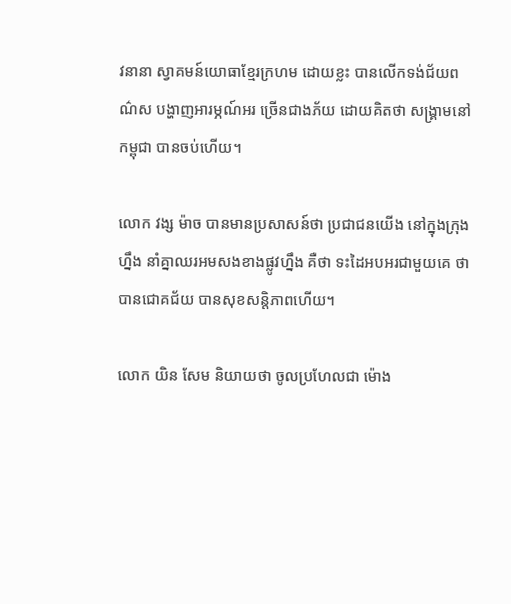វនានា ស្វាគមន៍យោធាខែ្មរក្រហម ដោយខ្លះ បានលើកទង់ជ័យពណ៌‌ស បង្ហាញអារម្ភណ៍អរ ច្រើនជាងភ័យ ដោយគិតថា សង្រ្គាមនៅកម្ពុជា បានចប់ហើយ។

លោក វង្ស ម៉ាច បានមានប្រសាសន៍ថា ប្រជាជនយើង នៅក្នុងក្រុងហ្នឹង នាំគ្នាឈរអមសងខាងផ្លូវហ្នឹង គឺថា ទះដៃអបអរជាមួយគេ ថាបានជោគជ័យ បានសុខសន្តិភាពហើយ។

លោក យិន សែម និយាយថា ចូលប្រហែលជា ម៉ោង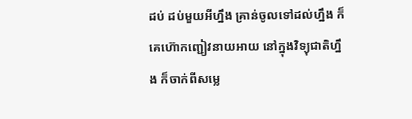ដប់ ដប់មួយអីហ្នឹង គ្រាន់ចូលទៅដល់ហ្នឹង ក៏គេហ៊ោកញ្ជៀវនាយអាយ នៅក្នុងវិទ្យុជាតិហ្នឹង ក៏ចាក់ពីសមេ្ល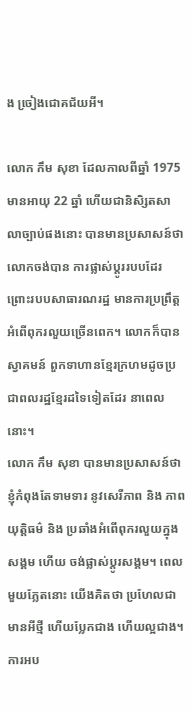ង ចៀ្រងជោគជ័យអី។

លោក កឹម សុខា ដែលកាលពីឆ្នាំ 1975 មានអាយុ 22 ឆ្នាំ ហើយជានិសិ្សតសាលាច្បាប់ផងនោះ បានមានប្រសាសន៍ថា លោកចង់បាន ការផ្លាស់ប្តូររបបដែរ ព្រោះរបបសាធារណរដ្ឋ មានការប្រព្រឹត្តអំពើពុករលួយច្រើនពេក។ លោកក៏បាន ស្វាគមន៍ ពួកទាហានខែ្មរក្រហមដូចប្រជាពលរដ្ឋខែ្មរដទៃទៀតដែរ នាពេលនោះ។
លោក កឹម សុខា បានមានប្រសាសន៍ថា ខ្ញុំកំពុងតែទាមទារ នូវសេរីភាព និង ភាពយុត្តិធម៌‌ និង ប្រឆាំងអំពើពុករលួយក្នុងសង្គម ហើយ ចង់ផ្លាស់ប្តូរសង្គម។ ពេលមួយភែ្លតនោះ យើងគិតថា ប្រហែលជាមានអីថ្មី ហើយបែ្លកជាង ហើយល្អជាង។ ការអប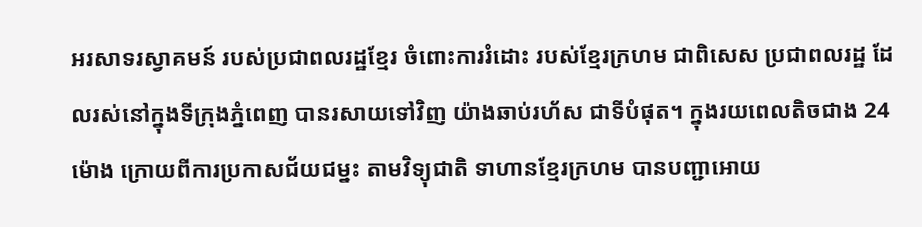អរសាទរស្វាគមន៍ របស់ប្រជាពលរដ្ឋខែ្មរ ចំពោះការរំដោះ របស់ខែ្មរក្រហម ជាពិសេស ប្រជាពលរដ្ឋ ដែលរស់នៅក្នុងទីក្រុងភ្នំពេញ បានរសាយទៅវិញ យ៉ាងឆាប់រហ័ស ជាទីបំផុត។ ក្នុងរយពេលតិចជាង 24ម៉ោង ក្រោយពីការប្រកាសជ័យជម្នះ តាមវិទ្យុជាតិ ទាហានខែ្មរក្រហម បានបញ្ជាអោយ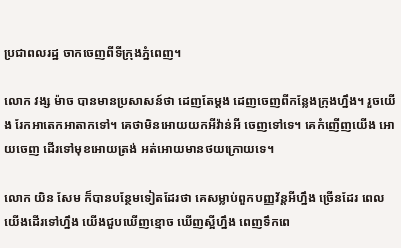ប្រជាពលរដ្ឋ ចាកចេញពីទីក្រុងភ្នំពេញ។

លោក វង្ស ម៉ាច បានមានប្រសាសន៍ថា ដេញតែម្តង ដេញចេញពីកនែ្លងក្រុងហ្នឹង។ រួចយើង រែកអាតេកអាតាកទៅ។ គេថាមិនអោយយកអីវ៉ាន់អី ចេញទៅទេ។ គេកំញើញយើង អោយចេញ ដើរទៅមុខអោយត្រង់ អត់អោយមានថយក្រោយទេ។

លោក យិន សែម ក៏បានបនែ្ថមទៀតដែរថា គេសម្លាប់ពួកបញ្ញវ័ន្តអីហ្នឹង ច្រើនដែរ ពេលយើងដើរទៅហ្នឹង យើងជួបឃើញខ្មោច ឃើញស្អីហ្នឹង ពេញទឹកពេ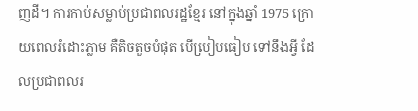ញដី។ ការកាប់សម្លាប់ប្រជាពលរដ្ឋខែ្មរ នៅក្នុងឆ្នាំ 1975 ក្រោយពេលរំដោះភ្លាម គឺតិចតួចបំផុត បើបៀ្របធៀប ទៅនឹងអ្វី ដែលប្រជាពលរ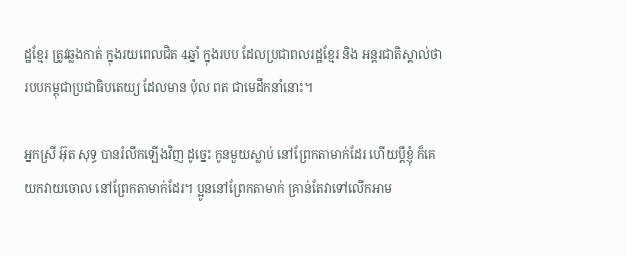ដ្ឋខែ្មរ ត្រូវឆ្លងកាត់ ក្នុងរយពេលជិត 4ឆ្នាំ ក្នុងរបប ដែលប្រជាពលរដ្ឋខែ្មរ និង អន្តរជាតិស្គាល់ថា របបកម្ពុជាប្រជាធិបតេយ្យ ដែលមាន ប៉ុល ពត ជាមេដឹកនាំនោះ។

អ្នកស្រី អ៊ុត សុទ្ធ បានរំលឹកឡើងវិញ ដូចេ្នះ កូនមួយស្លាប់ នៅព្រែកតាមាក់ដែរ ហើយប្តីខ្ញុំ ក៏គេយកវាយចោល នៅព្រែកតាមាក់ដែរ។ ប្អូននៅព្រែកតាមាក់ គ្រាន់តែវាទៅលើកអាម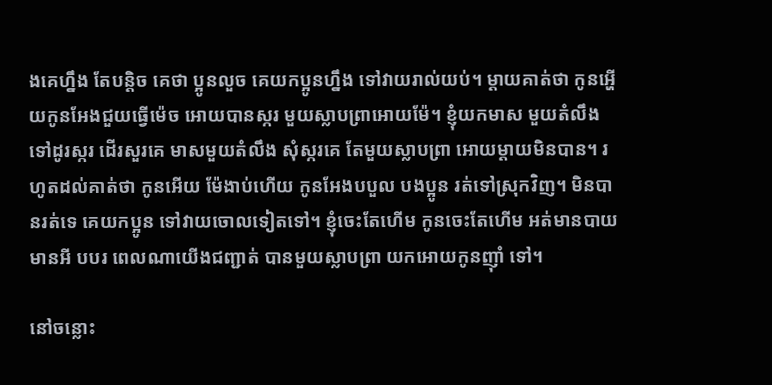ងគេហ្នឹង តែបន្តិច គេថា ប្អូនលួច គេយកប្អូនហ្នឹង ទៅវាយរាល់យប់។ ម្តាយគាត់ថា កូនអ្ហើយកូនអែងជួយធ្វើម៉េច អោយបានស្ករ មួយស្លាបព្រាអោយម៉ែ។ ខ្ញុំយកមាស មួយតំលឹង ទៅដូរស្ករ ដើរសួរគេ មាសមួយតំលឹង សុំស្ករគេ តែមួយស្លាបព្រា អោយម្តាយមិនបាន។ រហូតដល់គាត់ថា កូនអើយ ម៉ែងាប់ហើយ កូនអែងបបួល បងប្អូន រត់ទៅស្រុកវិញ។ មិនបានរត់ទេ គេយកប្អូន ទៅវាយចោលទៀតទៅ។ ខ្ញុំចេះតែហើម កូនចេះតែហើម អត់មានបាយមានអី បបរ ពេលណាយើងជញ្ជាត់ បានមួយស្លាបព្រា យកអោយកូនញ៉ាំ ទៅ។

នៅចន្លោះ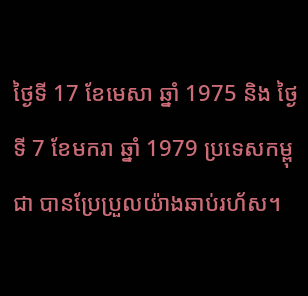ថៃ្ងទី 17 ខែមេសា ឆ្នាំ 1975 និង ថៃ្ងទី 7 ខែមករា ឆ្នាំ 1979 ប្រទេសកម្ពុជា បានប្រែប្រួលយ៉ាងឆាប់រហ័ស។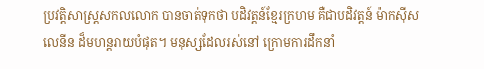ប្រវត្តិសាស្រ្តសកលលោក បានចាត់ទុកថា បដិវត្តន៍ខែ្មរក្រហម គឺជាបដិវត្តន៍ ម៉ាកស៊ីស លេនីន ដ៏មហន្តរាយបំផុត។ មនុស្សដែលរស់នៅ ក្រោមការដឹកនាំ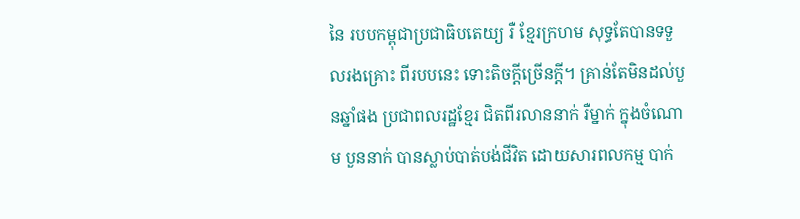នៃ របបកម្ពុជាប្រជាធិបតេយ្យ រឺ ខែ្មរក្រហម សុទ្ធតែបានទទួលរងគ្រោះ ពីរបបនេះ ទោះតិចក្តីច្រើនក្តី។ គ្រាន់តែមិនដល់បួនឆ្នាំផង ប្រជាពលរដ្ឋខែ្មរ ជិតពីរលាននាក់ រឺម្នាក់ ក្នុងចំណោម បួននាក់ បានស្លាប់បាត់បង់ជីវិត ដោយសារពលកម្ម បាក់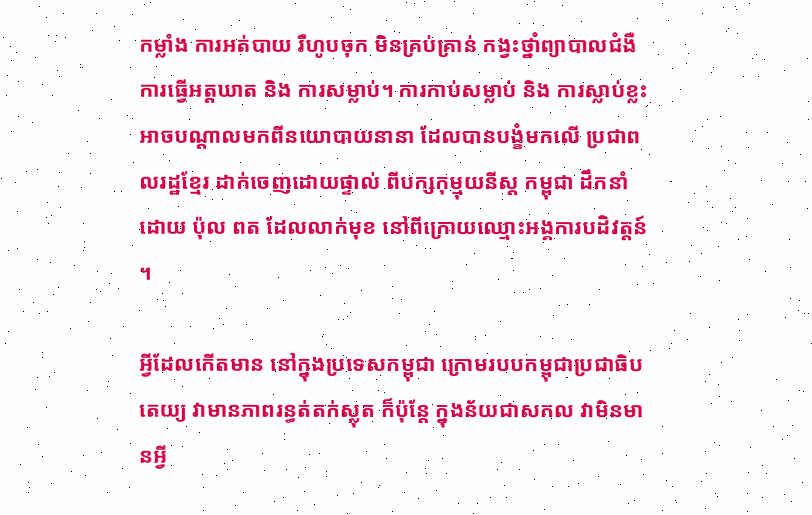កម្លាំង ការអត់បាយ រឺហូបចុក មិនគ្រប់គ្រាន់ កង្វះថ្នាំព្យាបាលជំងឺ ការធ្វើអត្តឃាត និង ការសម្លាប់។ ការកាប់សម្លាប់ និង ការស្លាប់ខ្លះ អាចបណ្តាលមកពីនយោបាយនានា ដែលបានបង្ខំមកលើ ប្រជាពលរដ្ឋខែ្មរ ដាក់ចេញដោយផ្ទាល់ ពីបក្សកុម្មុយនីស្ត កម្ពុជា ដឹកនាំដោយ ប៉ុល ពត ដែលលាក់មុខ នៅពីក្រោយឈ្មោះអង្គការបដិវត្តន៍។

អ្វីដែលកើតមាន នៅក្នុងប្រទេសកម្ពុជា ក្រោមរបបកម្ពុជាប្រជាធិបតេយ្យ វាមានភាពរន្ធត់តក់ស្លុត ក៏ប៉ុនែ្ត ក្នុងន័យជាសកល វាមិនមានអ្វី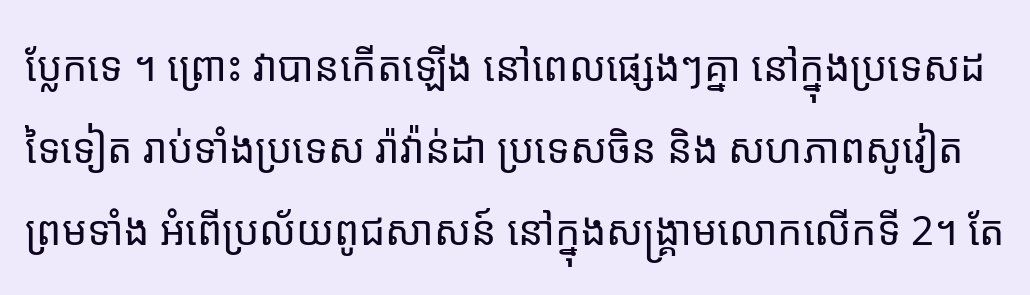បែ្លកទេ ។ ព្រោះ វាបានកើតឡើង នៅពេលផេ្សងៗគ្នា នៅក្នុងប្រទេសដទៃទៀត រាប់ទាំងប្រទេស រ៉ាវ៉ាន់ដា ប្រទេសចិន និង សហភាពសូវៀត ព្រមទាំង អំពើប្រល័យពូជសាសន៍ នៅក្នុងសង្រ្គាមលោកលើកទី 2។ តែ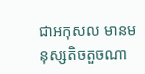ជាអកុសល មានមនុស្សតិចតួចណា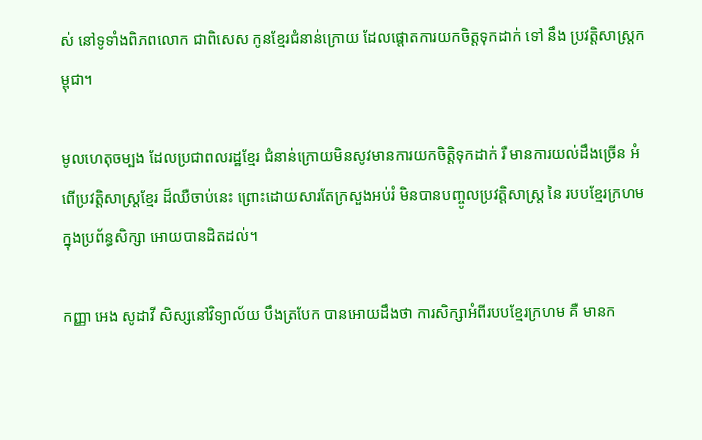ស់ នៅទូទាំងពិភពលោក ជាពិសេស កូនខែ្មរជំនាន់ក្រោយ ដែលផ្តោតការយកចិត្តទុកដាក់ ទៅ នឹង ប្រវត្តិសាស្រ្តកម្ពុជា។

មូលហេតុចម្បង ដែលប្រជាពលរដ្ឋខែ្មរ ជំនាន់ក្រោយមិនសូវមានការយកចិត្តិទុកដាក់ រឺ មានការយល់ដឹងច្រើន អំពើប្រវត្តិសាស្រ្តខែ្មរ ដ៏ឈឺចាប់នេះ ព្រោះដោយសារតែក្រសួងអប់រំ មិនបានបញ្ចូលប្រវតិ្តសាស្រ្ត នៃ របបខែ្មរក្រហមក្នុងប្រព័ន្ធសិក្សា អោយបានដិតដល់។

កញ្ញា អេង សូដាវី សិស្សនៅវិទ្យាល័យ បឹងត្របែក បានអោយដឹងថា ការសិក្សាអំពីរបបខែ្មរក្រហម គឺ មានក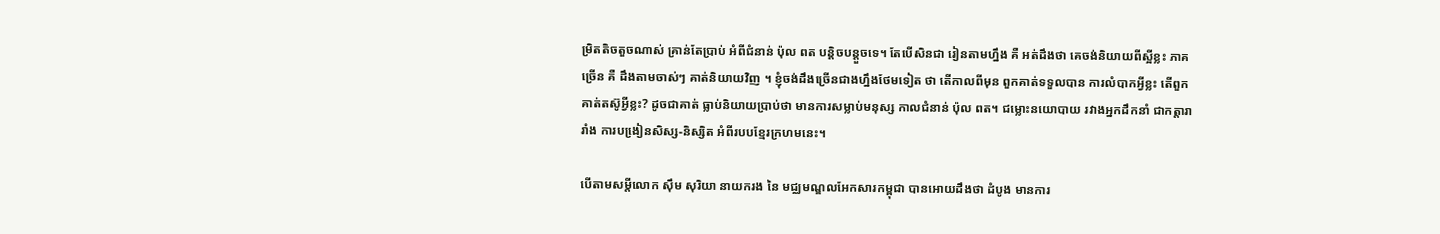ម្រិតតិចតួចណាស់ គ្រាន់តែប្រាប់ អំពីជំនាន់ ប៉ុល ពត បន្តិចបន្តួចទេ។ តែបើសិនជា រៀនតាមហ្នឹង គឺ អត់ដឹងថា គេចង់និយាយពីស្អីខ្លះ ភាគច្រើន គឺ ដឹងតាមចាស់ៗ គាត់និយាយវិញ ។ ខ្ញុំចង់ដឹងច្រើនជាងហ្នឹងថែមទៀត ថា តើកាលពីមុន ពួកគាត់ទទួលបាន ការលំបាកអ្វីខ្លះ តើពួកគាត់តស៊ូអ្វីខ្លះ? ដូចជាគាត់ ធ្លាប់និយាយប្រាប់ថា មានការសម្លាប់មនុស្ស កាលជំនាន់ ប៉ុល ពត។ ជម្លោះនយោបាយ រវាងអ្នកដឹកនាំ ជាកត្តារារាំង ការបងៀ្រនសិស្ស-និស្សិត អំពីរបបខែ្មរក្រហមនេះ។

បើតាមសម្តីលោក ស៊ឹម សុរិយា នាយករង នៃ មជ្ឈមណ្ឌលអែកសារកម្ពុជា បានអោយដឹងថា ដំបូង មានការ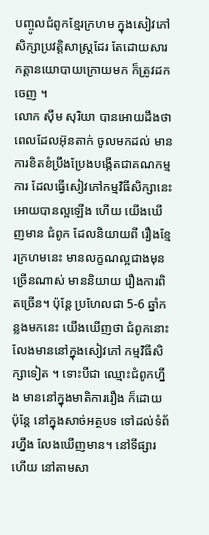បញ្ចូលជំពូកខែ្មរក្រហម ក្នុងសៀវភៅសិក្សាប្រវត្តិសាស្រ្តដែរ តែដោយសារកត្តានយោបាយក្រោយមក ក៏ត្រូវដកចេញ ។
លោក ស៊ឹម សុរិយា បានអោយដឹងថា ពេលដែលអ៊ុនតាក់ ចូលមកដល់ មានការខិតខំប្រឹងប្រែងបង្កើតជាគណកម្មការ ដែលធ្វើសៀវភៅកម្មវិធីសិក្សានេះ អោយបានល្អឡើង ហើយ យើងឃើញមាន ជំពូក ដែលនិយាយពី រឿងខែ្មរក្រហមនេះ មានលក្ខណល្អជាងមុនច្រើនណាស់ មាននិយាយ រឿងការពិតច្រើន។ ប៉ុនែ្ត ប្រហែលជា 5-6 ឆ្នាំកន្លងមកនេះ យើងឃើញថា ជំពូកនោះលែងមាននៅក្នុងសៀវភៅ កម្មវិធីសិក្សាទៀត ។ ទោះបីជា ឈ្មោះជំពូកហ្នឹង មាននៅក្នុងមាតិការរឿង ក៏ដោយ ប៉ុនែ្ត នៅក្នុងសាច់អត្ថបទ ទៅដល់ទំព័រហ្នឹង លែងឃើញមាន។ នៅទីផ្សារ ហើយ នៅតាមសា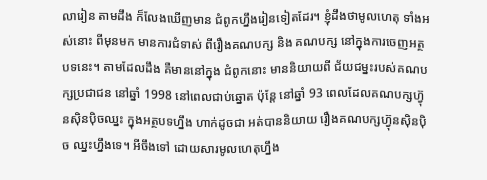លារៀន តាមដឹង ក៏លែងឃើញមាន ជំពូកហ្នឹងរៀនទៀតដែរ។ ខ្ញុំដឹងថាមូលហេតុ ទាំងអស់នោះ ពីមុនមក មានការជំទាស់ ពីរឿងគណបក្ស និង គណបក្ស នៅក្នុងការចេញអត្ថបទនេះ។ តាមដែលដឹង គឺមាននៅក្នុង ជំពូកនោះ មាននិយាយពី ជ័យជម្នះរបស់គណបក្សប្រជាជន នៅឆ្នាំ 1998 នៅពេលជាប់ឆ្នោត ប៉ុនែ្ត នៅឆ្នាំ 93 ពេលដែលគណបក្សហ្វ៊ុនស៊ិនប៉ិចឈ្នះ ក្នុងអត្ថបទហ្នឹង ហាក់ដូចជា អត់បាននិយាយ រឿងគណបក្សហ៊្វុនស៊ិនប៉ិច ឈ្នះហ្នឹងទេ។ អីចឹងទៅ ដោយសារមូលហេតុហ្នឹង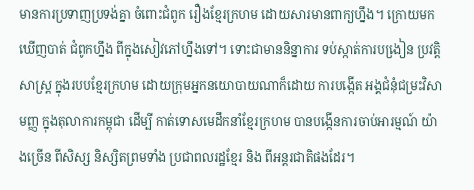មានការប្រទាញប្រទង់គ្នា ចំពោះជំពូក រឿងខែ្មរក្រហម ដោយសារមានពាក្យហ្នឹង។ ក្រោយមកឃើញបាត់ ជំពូកហ្នឹង ពីក្នុងសៀវភៅហ្នឹងទៅ។ ទោះជាមាននិន្នាការ ទប់ស្កាត់ការបងៀ្រន ប្រវត្តិសាស្រ្ត ក្នុងរបបខែ្មរក្រហម ដោយក្រុមអ្នកនយោបាយណាក៏ដោយ ការបង្កើត អង្គជំនុំជម្រះវិសាមញ្ញ ក្នុងតុលាការកម្ពុជា ដើម្បី កាត់ទោសមេដឹកនាំខែ្មរក្រហម បានបង្កើនការចាប់អារម្មណ៍ យ៉ាងច្រើន ពីសិស្ស និស្សិតព្រមទាំង ប្រជាពលរដ្ឋខែ្មរ និង ពីអន្តរជាតិផងដែរ។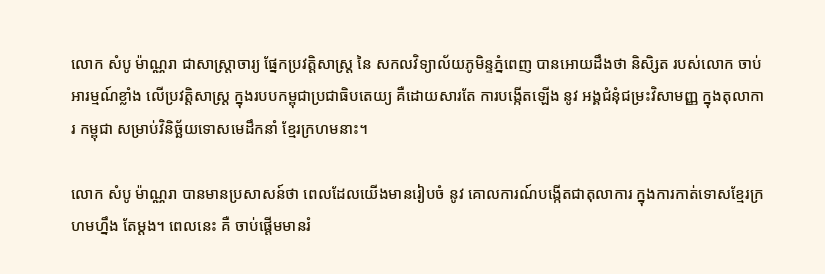លោក សំបូ ម៉ាណ្ណរា ជាសាស្រ្តាចារ្យ ផែ្នកប្រវត្តិសាស្រ្ត នៃ សកលវិទ្យាល័យភូមិន្ទភ្នំពេញ បានអោយដឹងថា និសិ្សត របស់លោក ចាប់អារម្មណ៍ខ្លាំង លើប្រវត្តិសាស្រ្ត ក្នុងរបបកម្ពុជាប្រជាធិបតេយ្យ គឺដោយសារតែ ការបង្កើតឡើង នូវ អង្គជំនុំជម្រះវិសាមញ្ញ ក្នុងតុលាការ កម្ពុជា សម្រាប់វិនិច្ឆ័យទោសមេដឹកនាំ ខែ្មរក្រហមនាះ។

លោក សំបូ ម៉ាណ្ណរា បានមានប្រសាសន៍ថា ពេលដែលយើងមានរៀបចំ នូវ គោលការណ៍បង្កើតជាតុលាការ ក្នុងការកាត់ទោសខែ្មរក្រហមហ្នឹង តែម្តង។ ពេលនេះ គឺ ចាប់ផ្តើមមានរំ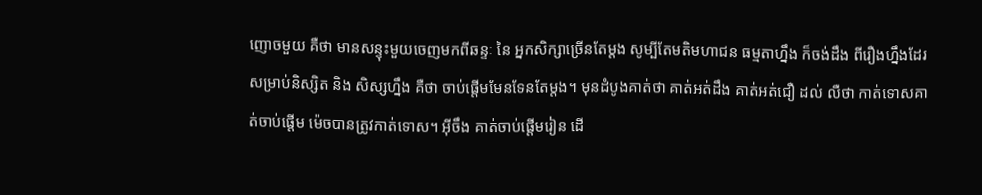ញោចមួយ គឺថា មានសន្ទុះមួយចេញមកពីឆន្ទៈ នៃ អ្នកសិក្សាច្រើនតែម្តង សូម្បីតែមតិមហាជន ធម្មតាហ្នឹង ក៏ចង់ដឹង ពីរឿងហ្នឹងដែរ សម្រាប់និស្សិត និង សិស្សហ្នឹង គឺថា ចាប់ផ្តើមមែនទែនតែម្តង។ មុនដំបូងគាត់ថា គាត់អត់ដឹង គាត់អត់ជឿ ដល់ លឺថា កាត់ទោសគាត់ចាប់ផ្តើម ម៉េចបានត្រូវកាត់ទោស។ អ៊ីចឹង គាត់ចាប់ផ្តើមរៀន ដើ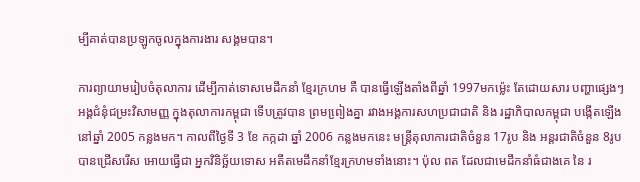ម្បីគាត់បានប្រឡូកចូលក្នុងការងារ សង្គមបាន។

ការព្យាយាមរៀបចំតុលាការ ដើម្បីកាត់ទោសមេដឹកនាំ ខែ្មរក្រហម គឺ បានធ្វើឡើងតាំងពីឆ្នាំ 1997មកម៉េ្លះ តែដោយសារ បញ្ហាផេ្សងៗ អង្គជំនុំជម្រះវិសាមញ្ញ ក្នុងតុលាការកម្ពុជា ទើបត្រូវបាន ព្រមពៀ្រងគ្នា រវាងអង្គការសហប្រជាជាតិ និង រដ្ឋាភិបាលកម្ពុជា បង្កើតឡើងនៅឆ្នាំ 2005 កន្លងមក។ កាលពីថៃ្ងទី 3 ខែ កក្កដា ឆ្នាំ 2006 កន្លងមកនេះ មន្រ្តីតុលាការជាតិចំនួន 17រូប និង អន្តរជាតិចំនួន 8រូប បានជ្រើសរើស អោយធ្វើជា អ្នកវិនិច្ឆ័យទោស អតីតមេដឹកនាំខែ្មរក្រហមទាំងនោះ។ ប៉ុល ពត ដែលជាមេដឹកនាំធំជាងគេ នៃ រ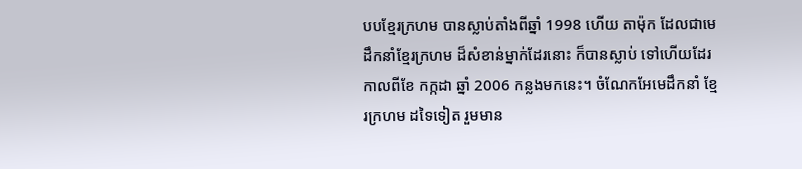បបខែ្មរក្រហម បានស្លាប់តាំងពីឆ្នាំ 1998 ហើយ តាម៉ុក ដែលជាមេដឹកនាំខែ្មរក្រហម ដ៏សំខាន់ម្នាក់ដែរនោះ ក៏បានស្លាប់ ទៅហើយដែរ កាលពីខែ កក្កដា ឆ្នាំ 2006 កន្លងមកនេះ។ ចំណែកអែមេដឹកនាំ ខែ្មរក្រហម ដទៃទៀត រួមមាន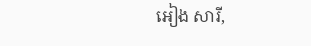អៀង សារី,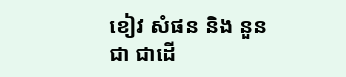ខៀវ សំផន និង នួន ជា ជាដើ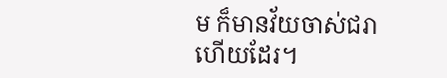ម ក៏មានវ័យចាស់ជរាហើយដែរ។